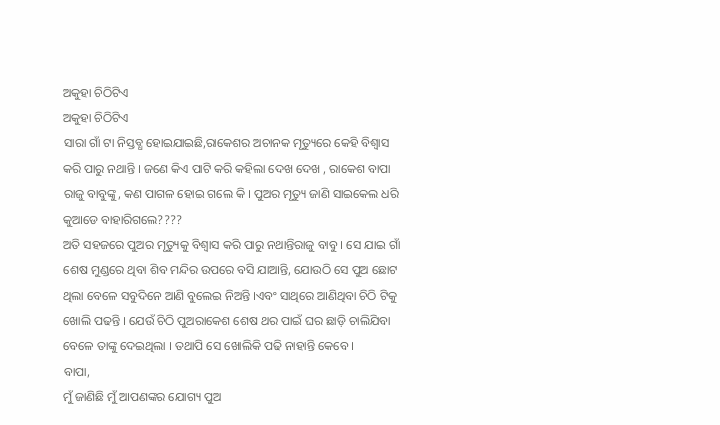ଅକୁହା ଚିଠିଟିଏ
ଅକୁହା ଚିଠିଟିଏ
ସାରା ଗାଁ ଟା ନିସ୍ତବ୍ଧ ହୋଇଯାଇଛି,ରାକେଶର ଅଚାନକ ମୃତ୍ୟୁରେ କେହି ବିଶ୍ବାସ କରି ପାରୁ ନଥାନ୍ତି । ଜଣେ କିଏ ପାଟି କରି କହିଲା ଦେଖ ଦେଖ , ରାକେଶ ବାପା ରାଜୁ ବାବୁଙ୍କୁ, କଣ ପାଗଳ ହୋଇ ଗଲେ କି । ପୁଅର ମୃତ୍ୟୁ ଜାଣି ସାଇକେଲ ଧରି କୁଆଡେ ବାହାରିଗଲେ????
ଅତି ସହଜରେ ପୁଅର ମୃତ୍ୟୁକୁ ବିଶ୍ୱାସ କରି ପାରୁ ନଥାନ୍ତିରାଜୁ ବାବୁ । ସେ ଯାଇ ଗାଁ ଶେଷ ମୁଣ୍ଡରେ ଥିବା ଶିବ ମନ୍ଦିର ଉପରେ ବସି ଯାଆନ୍ତି, ଯୋଉଠି ସେ ପୁଅ ଛୋଟ ଥିଲା ବେଳେ ସବୁଦିନେ ଆଣି ବୁଲେଇ ନିଅନ୍ତି ।ଏବଂ ସାଥିରେ ଆଣିଥିବା ଚିଠି ଟିକୁ ଖୋଲି ପଢନ୍ତି । ଯେଉଁ ଚିଠି ପୁଅରାକେଶ ଶେଷ ଥର ପାଇଁ ଘର ଛାଡ଼ି ଚାଲିଯିବା ବେଳେ ତାଙ୍କୁ ଦେଇଥିଲା । ତଥାପି ସେ ଖୋଲିକି ପଢି ନାହାନ୍ତି କେବେ ।
ବାପା,
ମୁଁ ଜାଣିଛି ମୁଁ ଆପଣଙ୍କର ଯୋଗ୍ୟ ପୁଅ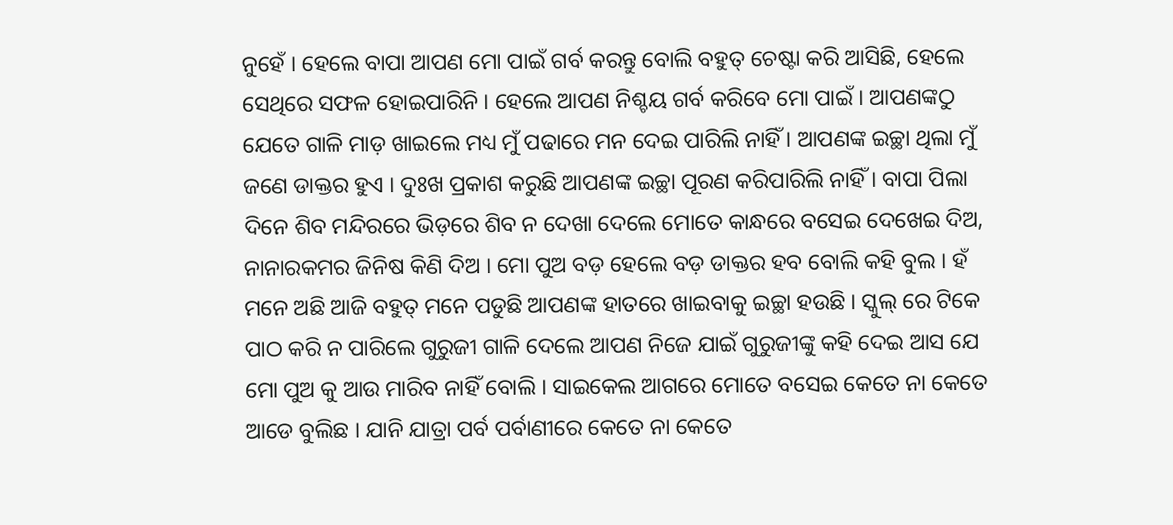ନୁହେଁ । ହେଲେ ବାପା ଆପଣ ମୋ ପାଇଁ ଗର୍ବ କରନ୍ତୁ ବୋଲି ବହୁତ୍ ଚେଷ୍ଟା କରି ଆସିଛି, ହେଲେ ସେଥିରେ ସଫଳ ହୋଇପାରିନି । ହେଲେ ଆପଣ ନିଶ୍ଚୟ ଗର୍ବ କରିବେ ମୋ ପାଇଁ । ଆପଣଙ୍କଠୁ ଯେତେ ଗାଳି ମାଡ଼ ଖାଇଲେ ମଧ୍ୟ ମୁଁ ପଢାରେ ମନ ଦେଇ ପାରିଲି ନାହିଁ । ଆପଣଙ୍କ ଇଚ୍ଛା ଥିଲା ମୁଁ ଜଣେ ଡାକ୍ତର ହୁଏ । ଦୁଃଖ ପ୍ରକାଶ କରୁଛି ଆପଣଙ୍କ ଇଚ୍ଛା ପୂରଣ କରିପାରିଲି ନାହିଁ । ବାପା ପିଲା ଦିନେ ଶିବ ମନ୍ଦିରରେ ଭିଡ଼ରେ ଶିବ ନ ଦେଖା ଦେଲେ ମୋତେ କାନ୍ଧରେ ବସେଇ ଦେଖେଇ ଦିଅ, ନାନାରକମର ଜିନିଷ କିଣି ଦିଅ । ମୋ ପୁଅ ବଡ଼ ହେଲେ ବଡ଼ ଡାକ୍ତର ହବ ବୋଲି କହି ବୁଲ । ହଁ ମନେ ଅଛି ଆଜି ବହୁତ୍ ମନେ ପଡୁଛି ଆପଣଙ୍କ ହାତରେ ଖାଇବାକୁ ଇଚ୍ଛା ହଉଛି । ସ୍କୁଲ୍ ରେ ଟିକେ ପାଠ କରି ନ ପାରିଲେ ଗୁରୁଜୀ ଗାଳି ଦେଲେ ଆପଣ ନିଜେ ଯାଇଁ ଗୁରୁଜୀଙ୍କୁ କହି ଦେଇ ଆସ ଯେ ମୋ ପୁଅ କୁ ଆଉ ମାରିବ ନାହିଁ ବୋଲି । ସାଇକେଲ ଆଗରେ ମୋତେ ବସେଇ କେତେ ନା କେତେ ଆଡେ ବୁଲିଛ । ଯାନି ଯାତ୍ରା ପର୍ବ ପର୍ବାଣୀରେ କେତେ ନା କେତେ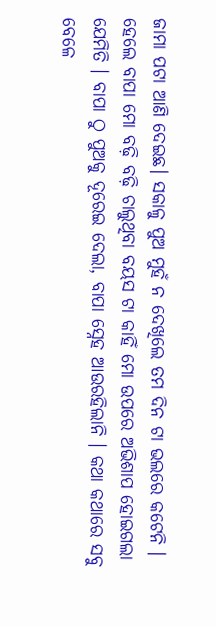ଜାମା ପଟା ଆଣି ଦେଇଛ। ସକାଳୁ ପୁଅ ମୁହଁ ନ ଦେଖିଲେ ତମ ଦିନ ଟା ଭଲରେ କଟେନି ।
ହେଲେ ବାପା ମୋ ବଢ଼ି ବଢ଼ି ଚାଲୁଥିବା ବୟସ ଟା କାହିଁ ମୋ ଉପରେ ଅଭିଶାପ ହୋଇଗଲା ଯେମିତି । ବାପା ଠୁ ପୁଅକୁ ଦୂରେଇ ଦେଲା, ବାପା ସ୍ନେହ ଆଉରହିଲାନି । କଥା କଥାରେ ସବୁ ବେଳେ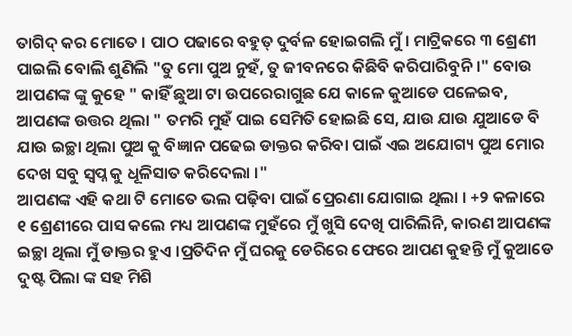ତାଗିଦ୍ କର ମୋତେ । ପାଠ ପଢାରେ ବହୁତ୍ ଦୁର୍ବଳ ହୋଇଗଲି ମୁଁ । ମାଟ୍ରିକରେ ୩ ଶ୍ରେଣୀ ପାଇଲି ବୋଲି ଶୁଣିଲି "ତୁ ମୋ ପୁଅ ନୁହଁ, ତୁ ଜୀବନରେ କିଛିବି କରିପାରିବୁନି ।" ବୋଉ ଆପଣଙ୍କ ଙ୍କୁ କୁହେ " କାହିଁ ଛୁଆ ଟା ଉପରେରାଗୁଛ ଯେ କାଳେ କୁଆଡେ ପଳେଇବ, ଆପଣଙ୍କ ଉତ୍ତର ଥିଲା " ତମରି ମୁହଁ ପାଇ ସେମିତି ହୋଇଛି ସେ, ଯାଉ ଯାଉ ଯୁଆଡେ ବି ଯାଉ ଇଚ୍ଛା ଥିଲା ପୁଅ କୁ ବିଜ୍ଞାନ ପଢେଇ ଡାକ୍ତର କରିବା ପାଇଁ ଏଇ ଅଯୋଗ୍ୟ ପୁଅ ମୋର ଦେଖ ସବୁ ସ୍ବପ୍ନ କୁ ଧୂଳିସାତ କରିଦେଲା ।"
ଆପଣଙ୍କ ଏହି କଥା ଟି ମୋତେ ଭଲ ପଢ଼ିବା ପାଇଁ ପ୍ରେରଣା ଯୋଗାଇ ଥିଲା । +୨ କଳାରେ ୧ ଶ୍ରେଣୀରେ ପାସ କଲେ ମଧ୍ୟ ଆପଣଙ୍କ ମୁହଁରେ ମୁଁ ଖୁସି ଦେଖି ପାରିଲିନି, କାରଣ ଆପଣଙ୍କ ଇଚ୍ଛା ଥିଲା ମୁଁ ଡାକ୍ତର ହୁଏ ।ପ୍ରତିଦିନ ମୁଁ ଘରକୁ ଡେରିରେ ଫେରେ ଆପଣ କୁହନ୍ତି ମୁଁ କୁଆଡେ ଦୁଷ୍ଟ ପିଲା ଙ୍କ ସହ ମିଶି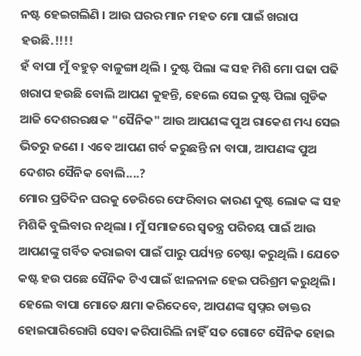ନଷ୍ଟ ହେଇଗଲିଣି । ଆଉ ଘରର ମାନ ମହତ ମୋ ପାଇଁ ଖରାପ ହଉଛି.!!!!
ହଁ ବାପା ମୁଁ ବହୁତ୍ ବାଳୁଙ୍ଗା ଥିଲି । ଦୁଷ୍ଟ ପିଲା ଙ୍କ ସହ ମିଶି ମୋ ପଢା ପଢି ଖରାପ ହଉଛି ବୋଲି ଆପଣ କୁହନ୍ତି, ହେଲେ ସେଇ ଦୁଷ୍ଟ ପିଲା ଗୁଡିକ ଆଜି ଦେଶରରକ୍ଷକ "ସୈନିକ" ଆଉ ଆପଣଙ୍କ ପୁଅ ରାକେଶ ମଧ୍ୟ ସେଇ ଭିତରୁ ଜଣେ । ଏବେ ଆପଣ ଗର୍ବ କରୁଛନ୍ତି ନା ବାପା, ଆପଣଙ୍କ ପୁଅ ଦେଶର ସୈନିକ ବୋଲି....?
ମୋର ପ୍ରତିଦିନ ଘରକୁ ଡେରିରେ ଫେରିବାର କାରଣ ଦୁଷ୍ଟ ଲୋକ ଙ୍କ ସହ ମିଶିକି ବୁଲିବାର ନଥିଲା । ମୁଁ ସମାଜରେ ସ୍ଵତନ୍ତ୍ର ପରିଚୟ ପାଇଁ ଆଉ ଆପଣଙ୍କୁ ଗର୍ବିତ କରାଇବା ପାଇଁ ପାରୁ ପର୍ଯ୍ୟନ୍ତ ଚେଷ୍ଟା କରୁଥିଲି । ଯେତେ କଷ୍ଟ ହଉ ପଛେ ସୈନିକ ଟିଏ ପାଇଁ ଝାଳନାଳ ହେଇ ପରିଶ୍ରମ କରୁଥିଲି । ହେଲେ ବାପା ମୋତେ କ୍ଷମା କରିଦେବେ, ଆପଣଙ୍କ ସ୍ବପ୍ନର ଡାକ୍ତର ହୋଇପାରିରୋଗି ସେବା କରିପାରିଲି ନାହିଁ ସତ ଗୋଟେ ସୈନିକ ହୋଇ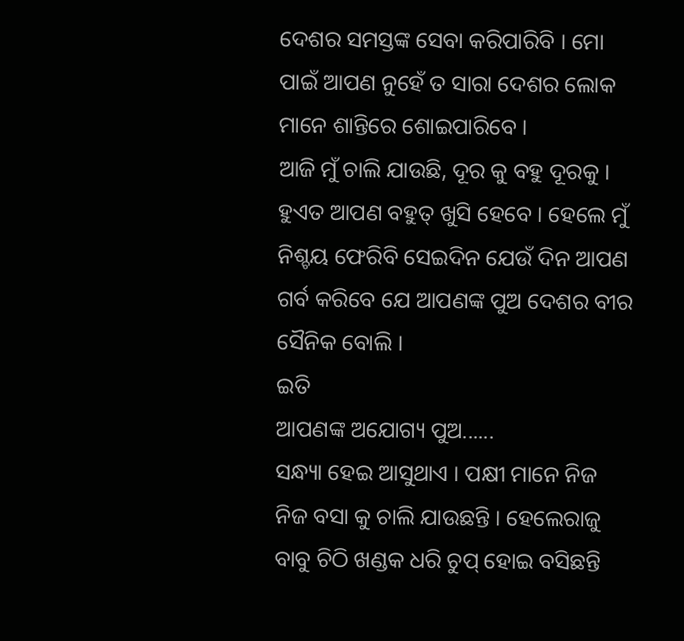ଦେଶର ସମସ୍ତଙ୍କ ସେବା କରିପାରିବି । ମୋ ପାଇଁ ଆପଣ ନୁହେଁ ତ ସାରା ଦେଶର ଲୋକ ମାନେ ଶାନ୍ତିରେ ଶୋଇପାରିବେ ।
ଆଜି ମୁଁ ଚାଲି ଯାଉଛି, ଦୂର କୁ ବହୁ ଦୂରକୁ । ହୁଏତ ଆପଣ ବହୁତ୍ ଖୁସି ହେବେ । ହେଲେ ମୁଁ ନିଶ୍ଚୟ ଫେରିବି ସେଇଦିନ ଯେଉଁ ଦିନ ଆପଣ ଗର୍ବ କରିବେ ଯେ ଆପଣଙ୍କ ପୁଅ ଦେଶର ବୀର ସୈନିକ ବୋଲି ।
ଇତି
ଆପଣଙ୍କ ଅଯୋଗ୍ୟ ପୁଅ......
ସନ୍ଧ୍ୟା ହେଇ ଆସୁଥାଏ । ପକ୍ଷୀ ମାନେ ନିଜ ନିଜ ବସା କୁ ଚାଲି ଯାଉଛନ୍ତି । ହେଲେରାଜୁ ବାବୁ ଚିଠି ଖଣ୍ଡକ ଧରି ଚୁପ୍ ହୋଇ ବସିଛନ୍ତି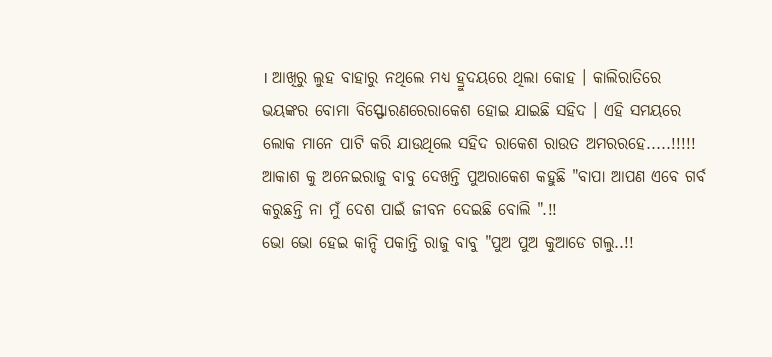। ଆଖିରୁ ଲୁହ ବାହାରୁ ନଥିଲେ ମଧ୍ୟ ହ୍ରୁଦୟରେ ଥିଲା କୋହ । କାଲିରାତିରେ ଭୟଙ୍କର ବୋମା ବିସ୍ଫୋରଣରେରାକେଶ ହୋଇ ଯାଇଛି ସହିଦ । ଏହି ସମୟରେ ଲୋକ ମାନେ ପାଟି କରି ଯାଉଥିଲେ ସହିଦ ରାକେଶ ରାଉତ ଅମରରହେ.....!!!!!
ଆକାଶ କୁ ଅନେଇରାଜୁ ବାବୁ ଦେଖନ୍ତି ପୁଅରାକେଶ କହୁଛି "ବାପା ଆପଣ ଏବେ ଗର୍ବ କରୁଛନ୍ତି ନା ମୁଁ ଦେଶ ପାଇଁ ଜୀବନ ଦେଇଛି ବୋଲି ".!!
ଭୋ ଭୋ ହେଇ କାନ୍ଦି ପକାନ୍ତି ରାଜୁ ବାବୁ "ପୁଅ ପୁଅ କୁଆଡେ ଗଲୁ..!!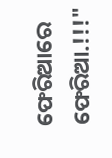ଫେରିଆରେ ଫେରିଆ.!!!"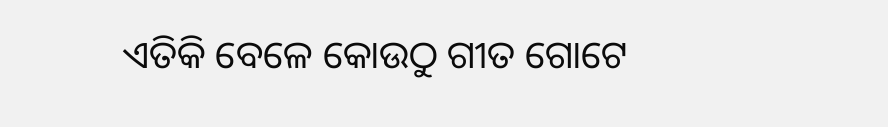ଏତିକି ବେଳେ କୋଉଠୁ ଗୀତ ଗୋଟେ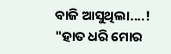ବାଜି ଆସୁଥିଲା....!
"ହାତ ଧରି ମୋର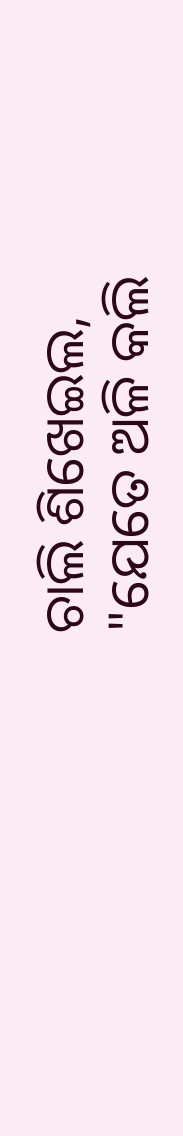ଚାଲି ଶିଖେଇଲ,
"ଯେତେ ଅଳି କଲି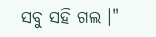ସବୁ ସହି ଗଲ ।"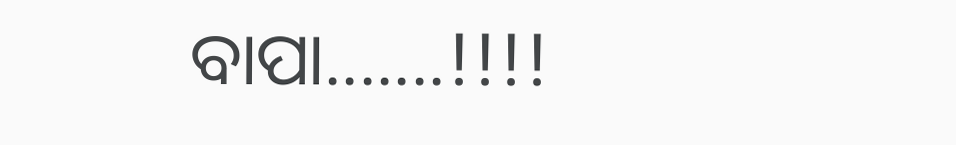ବାପା.......!!!!